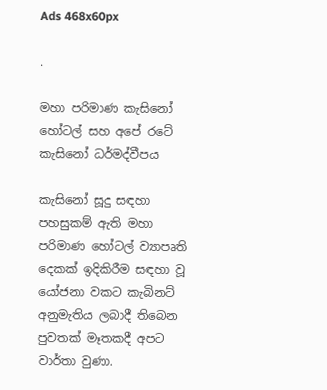Ads 468x60px

.

මහා පරිමාණ කැසිනෝ හෝටල් සහ අපේ රටේ කැසිනෝ ධර්මද්වීපය

කැසිනෝ සූදු සඳහා පහසුකම් ඇති මහා පරිමාණ හෝටල් ව්‍යාපෘති දෙකක් ඉදිකිරීම සඳහා වූ යෝජනා වකට කැබිනට් අනුමැතිය ලබාදී තිබෙන පුවතක් මෑතකදී අපට වාර්තා වුණා.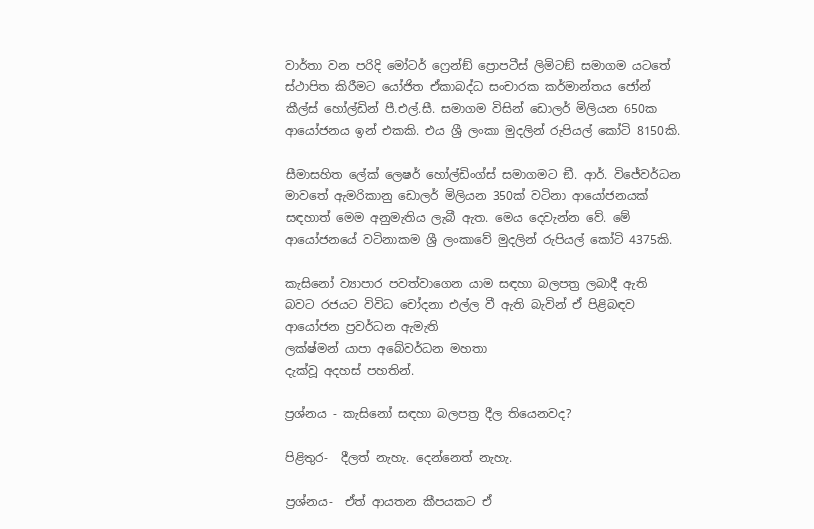වාර්තා වන පරිදි මෝටර් ෆ්‍රෙන්ඞ් ප්‍රොපටීස් ලිමිටඞ් සමාගම යටතේ ස්ථාපිත කිරීමට යෝජිත ඒකාබද්ධ සංචාරක කර්මාන්තය ජෝන් කීල්ස් හෝල්ඩින් පී.එල්.සී. සමාගම විසින් ඩොලර් මිලියන 650ක ආයෝජනය ඉන් එකකි. එය ශ්‍රී ලංකා මුදලින් රුපියල් කෝටි 8150කි.

සීමාසහිත ලේක් ලෙෂර් හෝල්ඩිංග්ස් සමාගමට ඞී. ආර්. විජේවර්ධන මාවතේ ඇමරිකානු ඩොලර් මිලියන 350ක් වටිනා ආයෝජනයක් සඳහාත් මෙම අනුමැතිය ලැබී ඇත. මෙය දෙවැන්න වේ. මේ ආයෝජනයේ වටිනාකම ශ්‍රී ලංකාවේ මුදලින් රුපියල් කෝටි 4375කි.

කැසිනෝ ව්‍යාපාර පවත්වාගෙන යාම සඳහා බලපත්‍ර ලබාදී ඇති බවට රජයට විවිධ චෝදනා එල්ල වී ඇති බැවින් ඒ පිළිබඳව ආයෝජන ප්‍රවර්ධන ඇමැති
ලක්ෂ්මන් යාපා අබේවර්ධන මහතා
දැක්වූ අදහස් පහතින්.

ප්‍රශ්නය - කැසිනෝ සඳහා බලපත්‍ර දීල තියෙනවද?

පිළිතුර-  දීලත් නැහැ. දෙන්නෙත් නැහැ.

ප්‍රශ්නය-  ඒත් ආයතන කීපයකට ඒ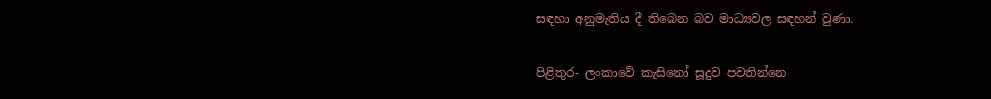සඳහා අනුමැතිය දී තිබෙන බව මාධ්‍යවල සඳහන් වුණා.


පිළිතුර- ලංකාවේ කැසිනෝ සූදුව පවතින්නෙ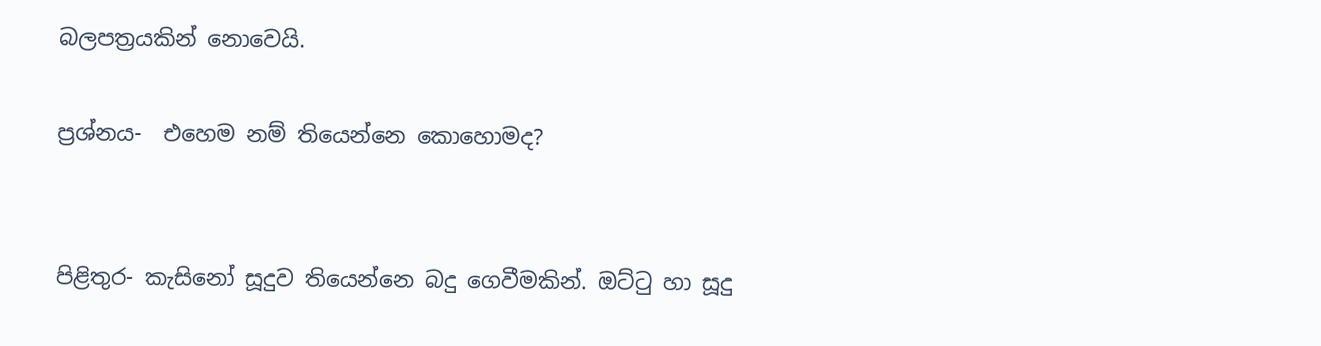බලපත්‍රයකින් නොවෙයි.

ප්‍රශ්නය-  එහෙම නම් තියෙන්නෙ කොහොමද?


පිළිතුර- කැසිනෝ සූදුව තියෙන්නෙ බදු ගෙවීමකින්. ඔට්ටු හා සූදු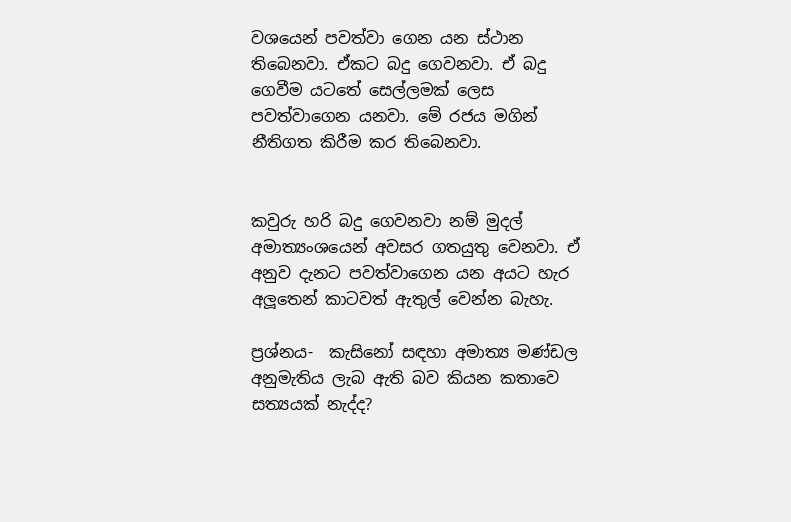වශයෙන් පවත්වා ගෙන යන ස්ථාන තිබෙනවා. ඒකට බදු ගෙවනවා. ඒ බදු ගෙවීම යටතේ සෙල්ලමක් ලෙස පවත්වාගෙන යනවා. මේ රජය මගින් නීතිගත කිරීම කර තිබෙනවා.


කවුරු හරි බදු ගෙවනවා නම් මුදල් අමාත්‍යංශයෙන් අවසර ගතයුතු වෙනවා. ඒ අනුව දැනට පවත්වාගෙන යන අයට හැර අලූතෙන් කාටවත් ඇතුල් වෙන්න බැහැ.

ප්‍රශ්නය-  කැසිනෝ සඳහා අමාත්‍ය මණ්ඩල අනුමැතිය ලැබ ඇති බව කියන කතාවෙ සත්‍යයක් නැද්ද?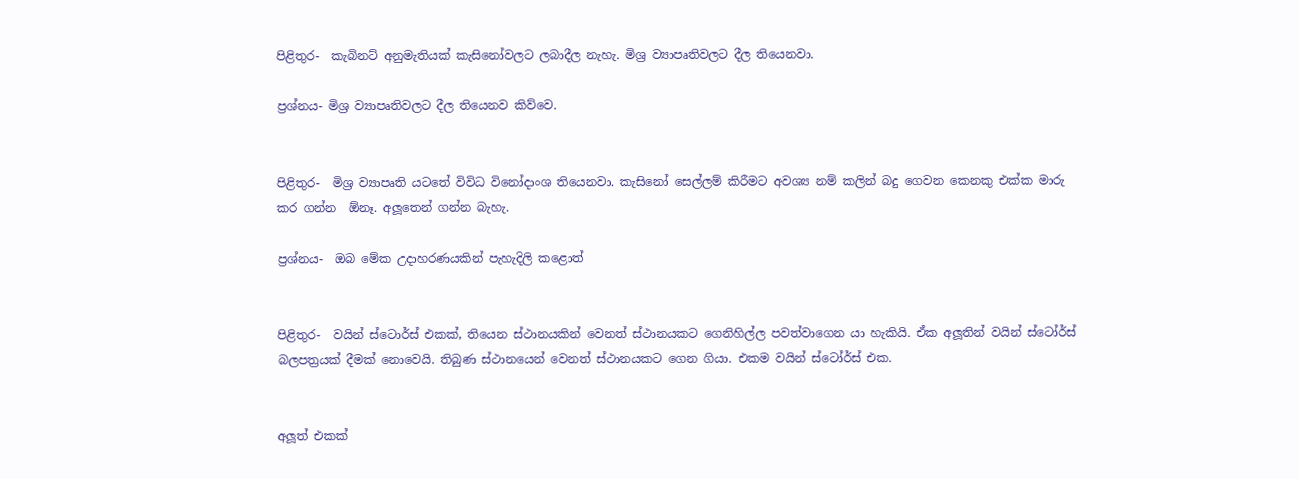පිළිතුර-  කැබිනට් අනුමැතියක් කැසිනෝවලට ලබාදීල නැහැ. මිශ්‍ර ව්‍යාපෘතිවලට දීල තියෙනවා.

ප්‍රශ්නය- මිශ්‍ර ව්‍යාපෘතිවලට දීල තියෙනව කිව්වෙ.


පිළිතුර-  මිශ්‍ර ව්‍යාපෘති යටතේ විවිධ විනෝදාංශ තියෙනවා. කැසිනෝ සෙල්ලම් කිරීමට අවශ්‍ය නම් කලින් බදු ගෙවන කෙනකු එක්ක මාරු කර ගන්න  ඕනෑ. අලූතෙන් ගන්න බැහැ.

ප්‍රශ්නය-  ඔබ මේක උදාහරණයකින් පැහැදිලි කළොත්


පිළිතුර-  වයින් ස්ටොර්ස් එකක්, තියෙන ස්ථානයකින් වෙනත් ස්ථානයකට ගෙනිහිල්ල පවත්වාගෙන යා හැකියි. ඒක අලූතින් වයින් ස්ටෝර්ස් බලපත්‍රයක් දීමක් නොවෙයි. තිබුණ ස්ථානයෙන් වෙනත් ස්ථානයකට ගෙන ගියා. එකම වයින් ස්ටෝර්ස් එක.


අලූත් එකක්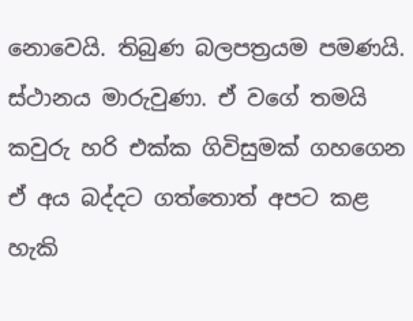නොවෙයි. තිබුණ බලපත්‍රයම පමණයි. ස්ථානය මාරුවුණා. ඒ වගේ තමයි කවුරු හරි එක්ක ගිවිසුමක් ගහගෙන ඒ අය බද්දට ගත්තොත් අපට කළ හැකි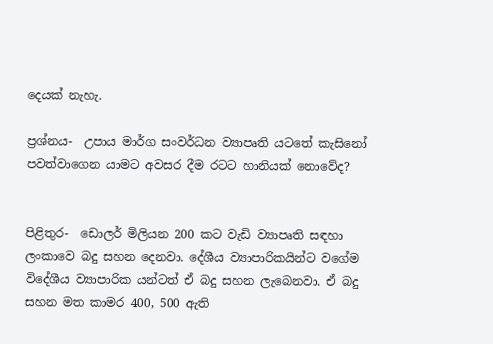දෙයක් නැහැ.

ප්‍රශ්නය-  උපාය මාර්ග සංවර්ධන ව්‍යාපෘති යටතේ කැසිනෝ පවත්වාගෙන යාමට අවසර දීම රටට හානියක් නොවේද?


පිළිතුර-  ඩොලර් මිලියන 200 කට වැඩි ව්‍යාපෘති සඳහා ලංකාවෙ බදු සහන දෙනවා. දේශීය ව්‍යාපාරිකයින්ට වගේම විදේශීය ව්‍යාපාරික යන්ටත් ඒ බදු සහන ලැබෙනවා. ඒ බදු සහන මත කාමර 400, 500 ඇති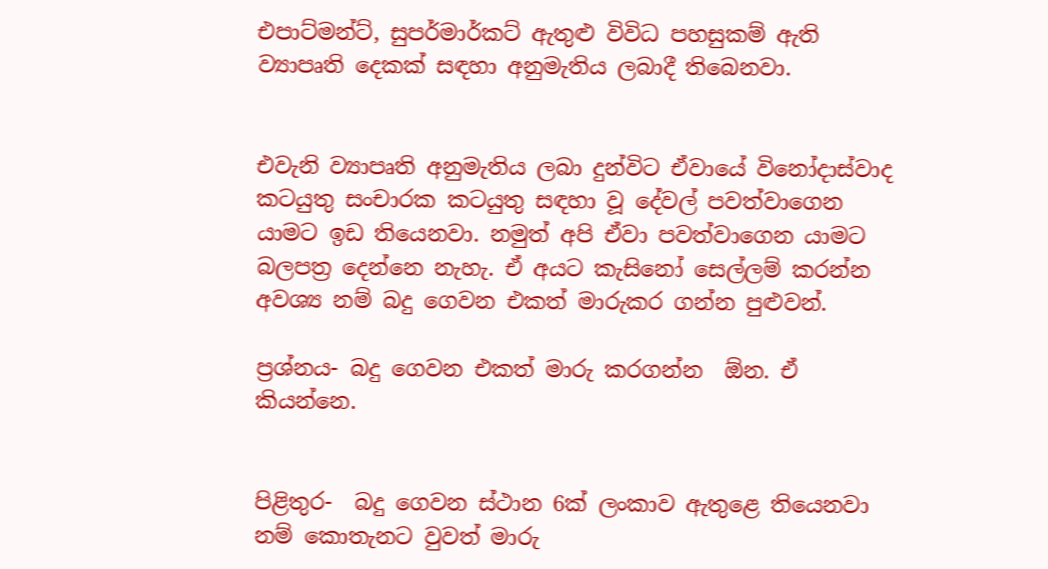එපාට්මන්ට්, සුපර්මාර්කට් ඇතුළු විවිධ පහසුකම් ඇති ව්‍යාපෘති දෙකක් සඳහා අනුමැතිය ලබාදී තිබෙනවා.


එවැනි ව්‍යාපෘති අනුමැතිය ලබා දුන්විට ඒවායේ විනෝදාස්වාද කටයුතු සංචාරක කටයුතු සඳහා වූ දේවල් පවත්වාගෙන යාමට ඉඩ තියෙනවා. නමුත් අපි ඒවා පවත්වාගෙන යාමට බලපත්‍ර දෙන්නෙ නැහැ. ඒ අයට කැසිනෝ සෙල්ලම් කරන්න අවශ්‍ය නම් බදු ගෙවන එකත් මාරුකර ගන්න පුළුවන්.

ප්‍රශ්නය- බදු ගෙවන එකත් මාරු කරගන්න  ඕන. ඒ කියන්නෙ.


පිළිතුර-  බදු ගෙවන ස්ථාන 6ක් ලංකාව ඇතුළෙ තියෙනවා නම් කොතැනට වුවත් මාරු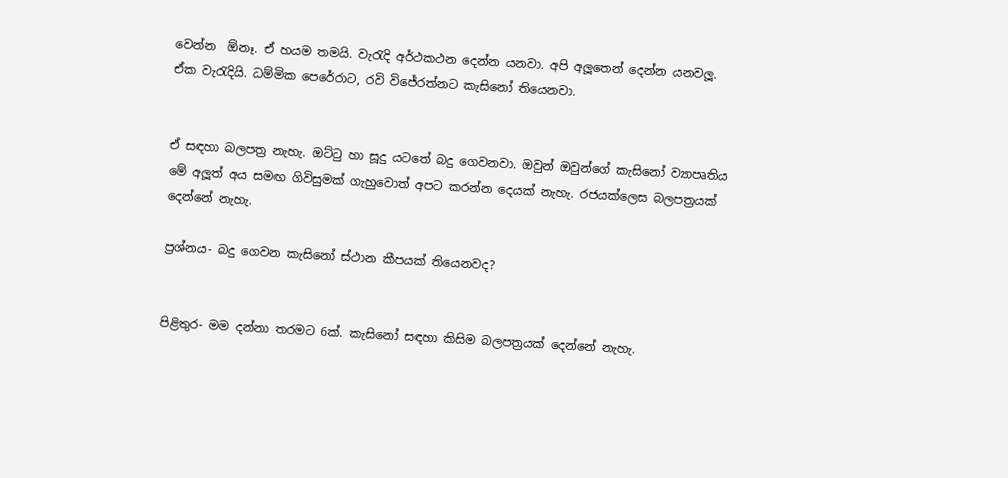වෙන්න  ඕනෑ. ඒ හයම තමයි. වැරැදි අර්ථකථන දෙන්න යනවා. අපි අලූතෙන් දෙන්න යනවලූ. ඒක වැරැදියි. ධම්මික පෙරේරාට, රවි විජේරත්නට කැසිනෝ තියෙනවා.


ඒ සඳහා බලපත්‍ර නැහැ. ඔට්ටු හා සූදු යටතේ බදු ගෙවනවා. ඔවුන් ඔවුන්ගේ කැසිනෝ ව්‍යාපෘතිය මේ අලූත් අය සමඟ ගිවිසුමක් ගැහුවොත් අපට කරන්න දෙයක් නැහැ. රජයක්ලෙස බලපත්‍රයක් දෙන්නේ නැහැ.

ප්‍රශ්නය- බදු ගෙවන කැසිනෝ ස්ථාන කීපයක් තියෙනවද?


පිළිතුර- මම දන්නා තරමට 6ක්. කැසිනෝ සඳහා කිසිම බලපත්‍රයක් දෙන්නේ නැහැ.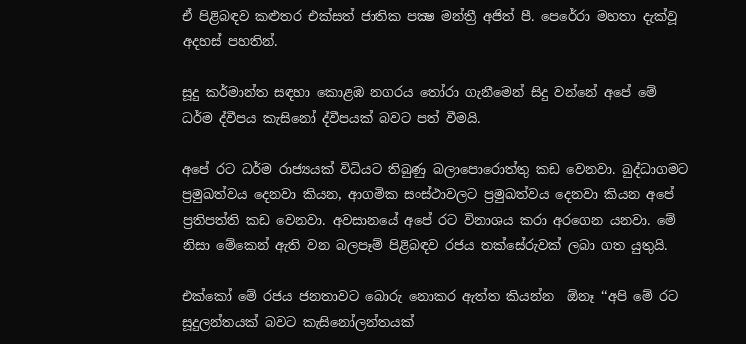ඒ පිළිබඳව කළුතර එක්සත් ජාතික පක්‍ෂ මන්ත්‍රී අජිත් පී. පෙරේරා මහතා දැක්වූ අදහස් පහතින්.

සූදු කර්මාන්ත සඳහා කොළඹ නගරය තෝරා ගැනීමෙන් සිදු වන්නේ අපේ මේ ධර්ම ද්වීපය කැසිනෝ ද්වීපයක් බවට පත් වීමයි.

අපේ රට ධර්ම රාජ්‍යයක් විධියට තිබුණු බලාපොරොත්තු කඩ වෙනවා. බුද්ධාගමට ප්‍රමුඛත්වය දෙනවා කියන, ආගමික සංස්ථාවලට ප්‍රමුඛත්වය දෙනවා කියන අපේ ප්‍රතිපත්ති කඩ වෙනවා. අවසානයේ අපේ රට විනාශය කරා අරගෙන යනවා. මේ නිසා මේකෙන් ඇති වන බලපෑම් පිළිබඳව රජය තක්සේරුවක් ලබා ගත යුතුයි.

එක්කෝ මේ රජය ජනතාවට බොරු නොකර ඇත්ත කියන්න  ඕනෑ ‘‘අපි මේ රට සූදුලන්තයක් බවට කැසිනෝලන්තයක්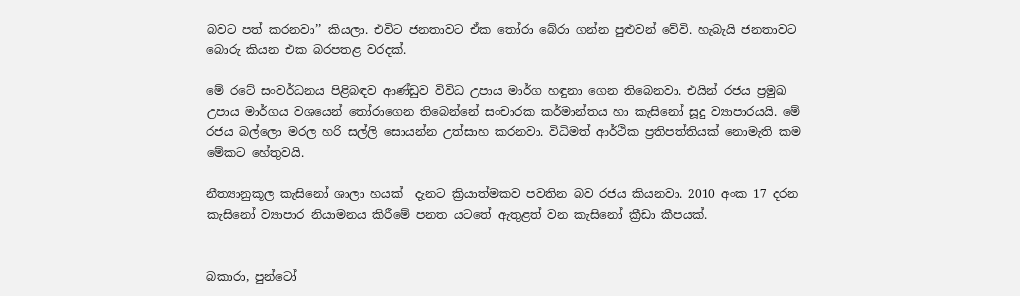බවට පත් කරනවා’’ කියලා. එවිට ජනතාවට ඒක තෝරා බේරා ගන්න පුළුවන් වේවි. හැබැයි ජනතාවට බොරු කියන එක බරපතළ වරදක්.

මේ රටේ සංවර්ධනය පිළිබඳව ආණ්ඩුව විවිධ උපාය මාර්ග හඳුනා ගෙන තිබෙනවා. එයින් රජය ප්‍රමුඛ උපාය මාර්ගය වශයෙන් තෝරාගෙන තිබෙන්නේ සංචාරක කර්මාන්තය හා කැසිනෝ සූදු ව්‍යාපාරයයි. මේ රජය බල්ලො මරල හරි සල්ලි සොයන්න උත්සාහ කරනවා. විධිමත් ආර්ථික ප්‍රතිපත්තියක් නොමැති කම මේකට හේතුවයි.

නීත්‍යානුකූල කැසිනෝ ශාලා හයක්  දැනට ක්‍රියාත්මකව පවතින බව රජය කියනවා. 2010 අංක 17 දරන කැසිනෝ ව්‍යාපාර නියාමනය කිරීමේ පනත යටතේ ඇතුළත් වන කැසිනෝ ක්‍රීඩා කීපයක්.


බකාරා, පුන්ටෝ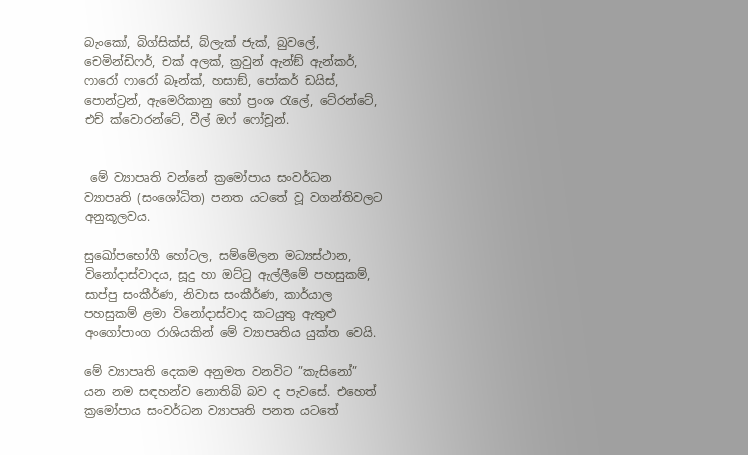බැංකෝ, බිග්සික්ස්, බ්ලැක් ජැක්, බුවලේ, චෙමින්ඩිෆර්, චක් අලක්, ක්‍රවුන් ඇන්ඞ් ඇන්කර්, ෆාරෝ ෆාරෝ බෑන්ක්, හසාඞ්, පෝකර් ඩයිස්, පොන්ට්‍රන්, ඇමෙරිකානු හෝ ප්‍රංශ රැලේ, ටේ‍රන්ටේ, එච් ක්වොරන්ටේ, වීල් ඔෆ් ෆෝචූන්.


 මේ ව්‍යාපෘති වන්නේ ක්‍රමෝපාය සංවර්ධන ව්‍යාපෘති (සංශෝධිත) පනත යටතේ වූ වගන්තිවලට අනුකූලවය.

සුඛෝපභෝගී හෝටල, සම්මේලන මධ්‍යස්ථාන, විනෝදාස්වාදය, සූදු හා ඔට්ටු ඇල්ලීමේ පහසුකම්, සාප්පු සංකීර්ණ, නිවාස සංකීර්ණ, කාර්යාල පහසුකම් ළමා විනෝදාස්වාද කටයුතු ඇතුළු අංගෝපාංග රාශියකින් මේ ව්‍යාපෘතිය යුක්ත වෙයි.

මේ ව්‍යාපෘති දෙකම අනුමත වනවිට ”කැසිනෝ” යන නම සඳහන්ව නොතිබි බව ද පැවසේ. එහෙත් ක්‍රමෝපාය සංවර්ධන ව්‍යාපෘති පනත යටතේ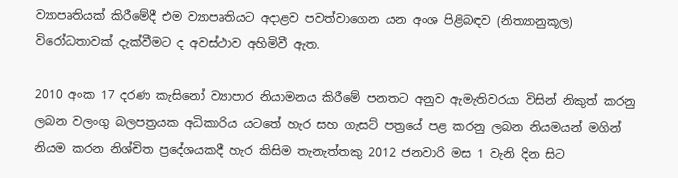ව්‍යාපෘතියක් කිරීමේදී එම ව්‍යාපෘතියට අදාළව පවත්වාගෙන යන අංශ පිළිබඳව (නිත්‍යානුකූල) විරෝධතාවක් දැක්වීමට ද අවස්ථාව අහිමිවී ඇත.

2010 අංක 17 දරණ කැසිනෝ ව්‍යාපාර නියාමනය කිරීමේ පනතට අනුව ඇමැතිවරයා විසින් නිකුත් කරනු ලබන වලංගු බලපත්‍රයක අධිකාරිය යටතේ හැර සහ ගැසට් පත්‍රයේ පළ කරනු ලබන නියමයන් මගින් නියම කරන නිශ්චිත ප්‍රදේශයකදී හැර කිසිම තැනැත්තකු 2012 ජනවාරි මස 1 වැනි දින සිට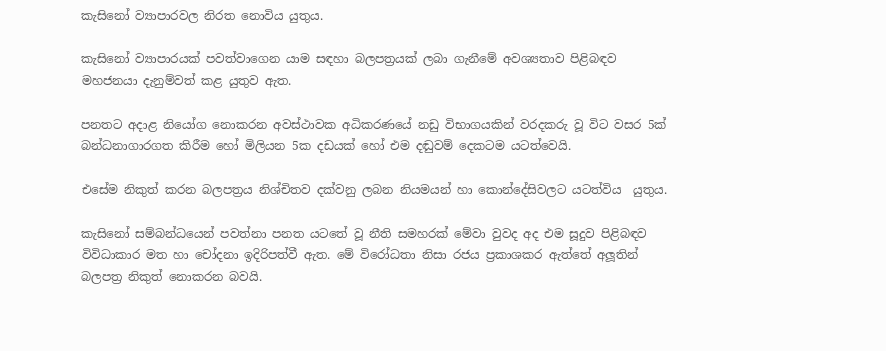කැසිනෝ ව්‍යාපාරවල නිරත නොවිය යුතුය.

කැසිනෝ ව්‍යාපාරයක් පවත්වාගෙන යාම සඳහා බලපත්‍රයක් ලබා ගැනීමේ අවශ්‍යතාව පිළිබඳව මහජනයා දැනුම්වත් කළ යුතුව ඇත.

පනතට අදාළ නියෝග නොකරන අවස්ථාවක අධිකරණයේ නඩු විභාගයකින් වරදකරු වූ විට වසර 5ක් බන්ධනාගාරගත කිරීම හෝ මිලියන 5ක දඩයක් හෝ එම දඬුවම් දෙකටම යටත්වෙයි.

එසේම නිකුත් කරන බලපත්‍රය නිශ්චිතව දක්වනු ලබන නියමයන් හා කොන්දේසිවලට යටත්විය  යුතුය.

කැසිනෝ සම්බන්ධයෙන් පවත්නා පනත යටතේ වූ නීති සමහරක් මේවා වුවද අද එම සූදුව පිළිබඳව විවිධාකාර මත හා චෝදනා ඉදිරිපත්වී ඇත. මේ විරෝධතා නිසා රජය ප්‍රකාශකර ඇත්තේ අලූතින් බලපත්‍ර නිකුත් නොකරන බවයි.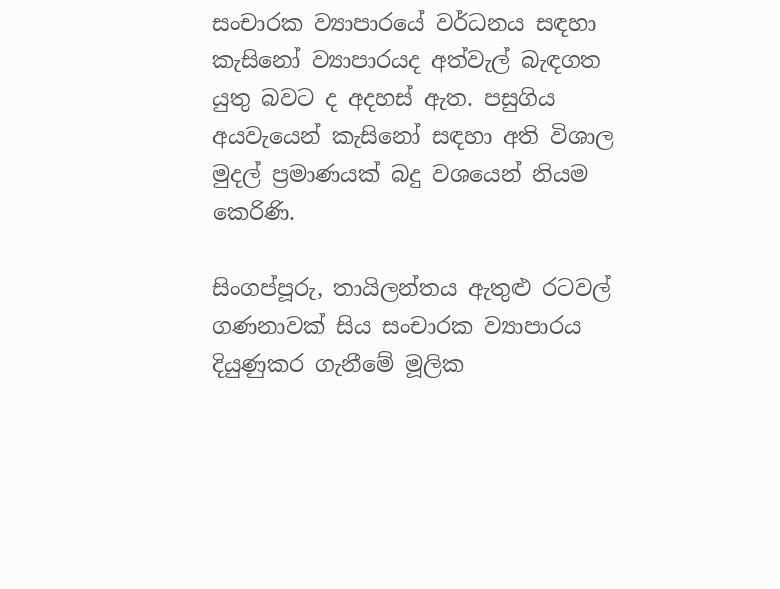සංචාරක ව්‍යාපාරයේ වර්ධනය සඳහා කැසිනෝ ව්‍යාපාරයද අත්වැල් බැඳගත යුතු බවට ද අදහස් ඇත. පසුගිය අයවැයෙන් කැසිනෝ සඳහා අති විශාල මුදල් ප්‍රමාණයක් බදු වශයෙන් නියම කෙරිණි.

සිංගප්පූරු, තායිලන්තය ඇතුළු රටවල් ගණනාවක් සිය සංචාරක ව්‍යාපාරය දියුණුකර ගැනීමේ මූලික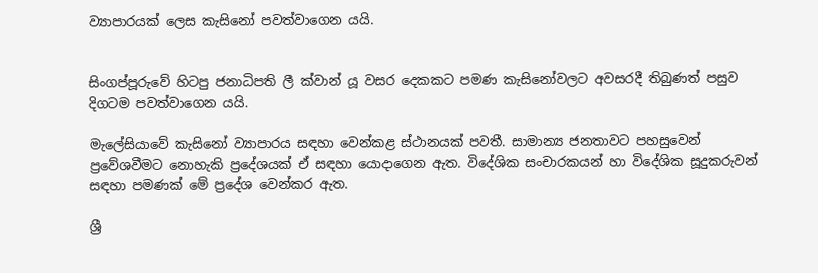ව්‍යාපාරයක් ලෙස කැසිනෝ පවත්වාගෙන යයි.


සිංගප්පූරුවේ හිටපු ජනාධිපති ලී ක්වාන් යූ වසර දෙකකට පමණ කැසිනෝවලට අවසරදී තිබුණත් පසුව දිගටම පවත්වාගෙන යයි.

මැලේසියාවේ කැසිනෝ ව්‍යාපාරය සඳහා වෙන්කළ ස්ථානයක් පවතී. සාමාන්‍ය ජනතාවට පහසුවෙන් ප්‍රවේශවීමට නොහැකි ප්‍රදේශයක් ඒ සඳහා යොදාගෙන ඇත. විදේශික සංචාරකයන් හා විදේශික සූදුකරුවන් සඳහා පමණක් මේ ප්‍රදේශ වෙන්කර ඇත.

ශ්‍රී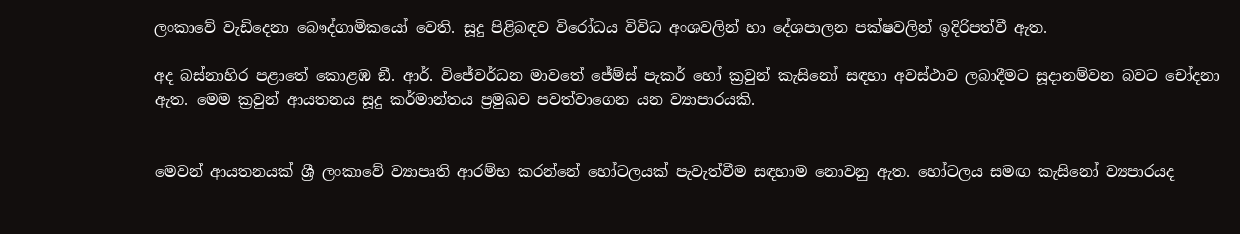ලංකාවේ වැඩිදෙනා බෞද්ගාමිකයෝ වෙති. සූදු පිළිබඳව විරෝධය විවිධ අංශවලින් හා දේශපාලන පක්ෂවලින් ඉදිරිපත්වී ඇත.

අද බස්නාහිර පළාතේ කොළඹ ඞී. ආර්. විජේවර්ධන මාවතේ ජේම්ස් පැකර් හෝ ක්‍රවුන් කැසිනෝ සඳහා අවස්ථාව ලබාදීමට සූදානම්වන බවට චෝදනා ඇත. මෙම ක්‍රවුන් ආයතනය සූදු කර්මාන්තය ප්‍රමුඛව පවත්වාගෙන යන ව්‍යාපාරයකි.


මෙවන් ආයතනයක් ශ්‍රී ලංකාවේ ව්‍යාපෘති ආරම්භ කරන්නේ හෝටලයක් පැවැත්වීම සඳහාම නොවනු ඇත. හෝටලය සමඟ කැසිනෝ ව්‍යපාරයද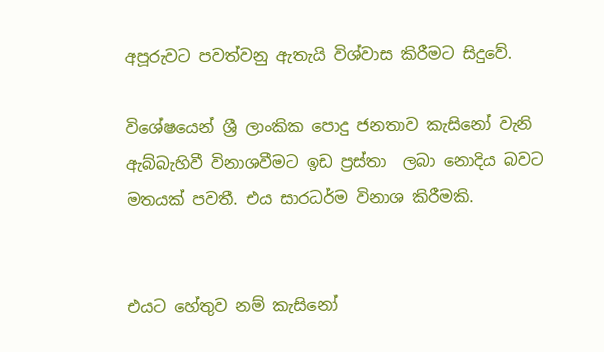අපූරුවට පවත්වනු ඇතැයි විශ්වාස කිරීමට සිදුවේ.

විශේෂයෙන් ශ්‍රී ලාංකික පොදු ජනතාව කැසිනෝ වැනි ඇබ්බැහිවී විනාශවීමට ඉඩ ප්‍රස්තා  ලබා නොදිය බවට මතයක් පවතී. එය සාරධර්ම විනාශ කිරීමකි.


එයට හේතුව නම් කැසිනෝ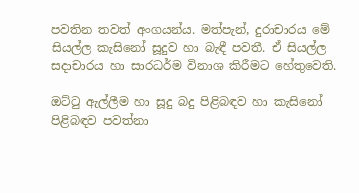පවතින තවත් අංගයන්ය. මත්පැන්, දුරාචාරය මේ සියල්ල කැසිනෝ සූදුව හා බැඳී පවතී. ඒ සියල්ල සදාචාරය හා සාරධර්ම විනාශ කිරීමට හේතුවෙති.

ඔට්ටු ඇල්ලීම හා සූදු බදු පිළිබඳව හා කැසිනෝ පිළිබඳව පවත්නා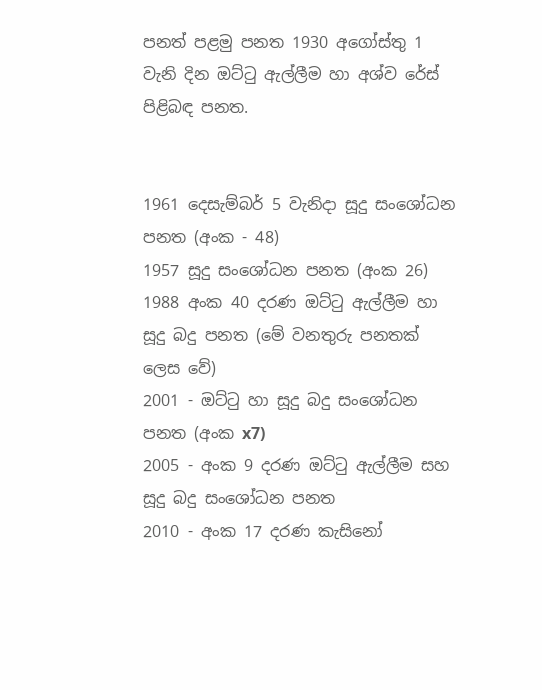පනත් පළමු පනත 1930 අගෝස්තු 1 වැනි දින ඔට්ටු ඇල්ලීම හා අශ්ව රේස් පිළිබඳ පනත.


1961 දෙසැම්බර් 5 වැනිදා සූදු සංශෝධන පනත (අංක - 48)
1957 සූදු සංශෝධන පනත (අංක 26)
1988 අංක 40 දරණ ඔට්ටු ඇල්ලීම හා සූදු බදු පනත (මේ වනතුරු පනතක් ලෙස වේ)
2001 - ඔට්ටු හා සූදු බදු සංශෝධන පනත (අංක x7)
2005 - අංක 9 දරණ ඔට්ටු ඇල්ලීම සහ සූදු බදු සංශෝධන පනත
2010 - අංක 17 දරණ කැසිනෝ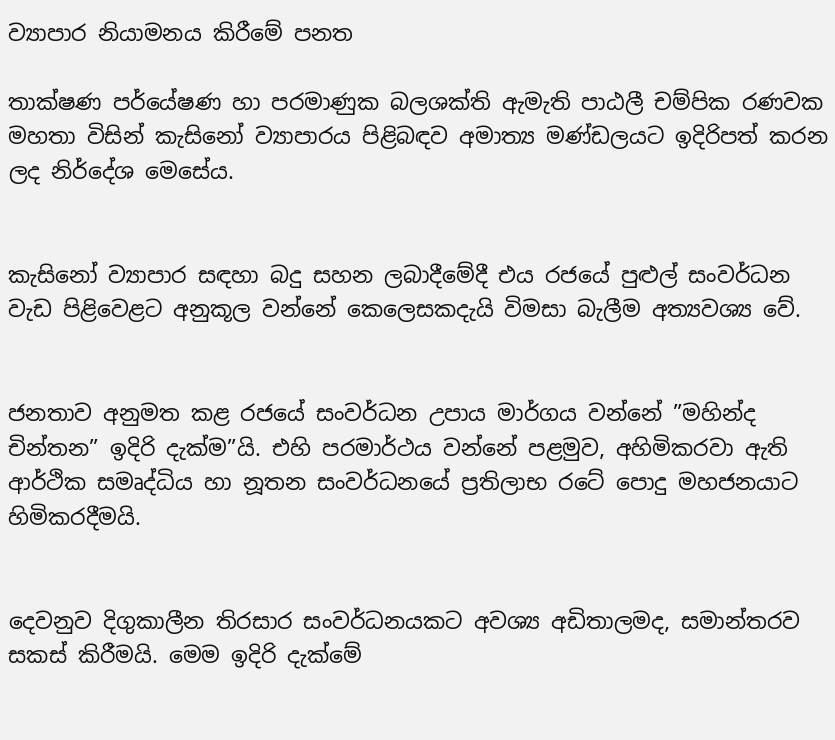ව්‍යාපාර නියාමනය කිරීමේ පනත

තාක්ෂණ පර්යේෂණ හා පරමාණුක බලශක්ති ඇමැති පාඨලී චම්පික රණවක මහතා විසින් කැසිනෝ ව්‍යාපාරය පිළිබඳව අමාත්‍ය මණ්ඩලයට ඉදිරිපත් කරන ලද නිර්දේශ මෙසේය.


කැසිනෝ ව්‍යාපාර සඳහා බදු සහන ලබාදීමේදී එය රජයේ පුළුල් සංවර්ධන වැඩ පිළිවෙළට අනුකූල වන්නේ කෙලෙසකදැයි විමසා බැලීම අත්‍යවශ්‍ය වේ.


ජනතාව අනුමත කළ රජයේ සංවර්ධන උපාය මාර්ගය වන්නේ ”මහින්ද චින්තන” ඉදිරි දැක්ම”යි. එහි පරමාර්ථය වන්නේ පළමුව, අහිමිකරවා ඇති ආර්ථික සමෘද්ධිය හා නූතන සංවර්ධනයේ ප්‍රතිලාභ රටේ පොදු මහජනයාට හිමිකරදීමයි.


දෙවනුව දිගුකාලීන තිරසාර සංවර්ධනයකට අවශ්‍ය අඩිතාලමද, සමාන්තරව සකස් කිරීමයි. මෙම ඉදිරි දැක්මේ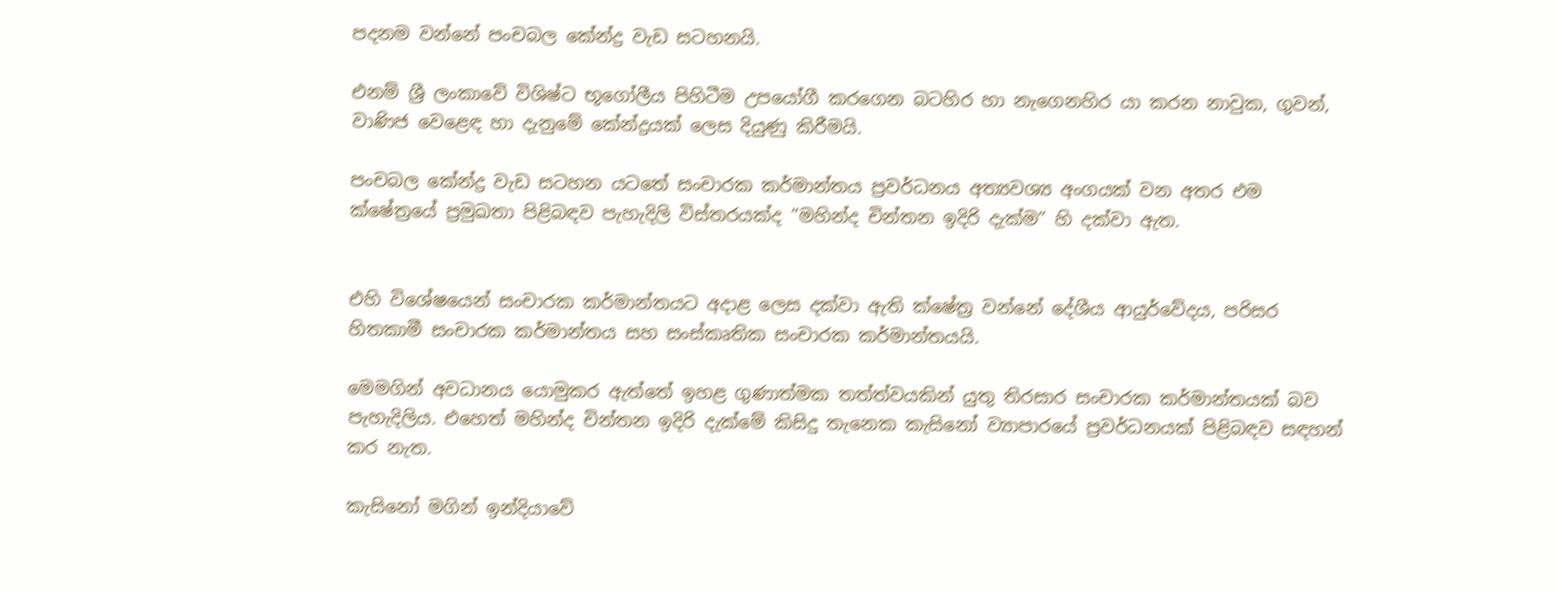පදනම වන්නේ පංචබල කේන්ද්‍ර වැඩ සටහනයි.

එනම් ශ්‍රී ලංකාවේ විශිෂ්ට භූගෝලීය පිහිටීම උපයෝගී කරගෙන බටහිර හා නැගෙනහිර යා කරන නාවුක, ගුවන්, වාණිජ වෙළෙඳ හා දැනුමේ කේන්ද්‍රයක් ලෙස දියුණු කිරීමයි.

පංචබල කේන්ද්‍ර වැඩ සටහන යටතේ සංචාරක කර්මාන්තය ප්‍රවර්ධනය අත්‍යවශ්‍ය අංගයක් වන අතර එම ක්ෂේත්‍රයේ ප්‍රමුඛතා පිළිබඳව පැහැදිලි විස්තරයක්ද ”මහින්ද චින්තන ඉදිරි දැක්ම” හි දක්වා ඇත.


එහි විශේෂයෙන් සංචාරක කර්මාන්තයට අදාළ ලෙස දක්වා ඇති ක්ෂේත්‍ර වන්නේ දේශීය ආයුර්වේදය, පරිසර හිතකාමී සංචාරක කර්මාන්තය සහ සංස්කෘතික සංචාරක කර්මාන්තයයි.

මෙමගින් අවධානය යොමුකර ඇත්තේ ඉහළ ගුණාත්මක තත්ත්වයකින් යුතු තිරසාර සංචාරක කර්මාන්තයක් බව පැහැදිලිය. එහෙත් මහින්ද චින්තන ඉදිරි දැක්මේ කිසිදු තැනෙක කැසිනෝ ව්‍යාපාරයේ ප්‍රවර්ධනයක් පිළිබඳව සඳහන් කර නැත.

කැසිනෝ මගින් ඉන්දියාවේ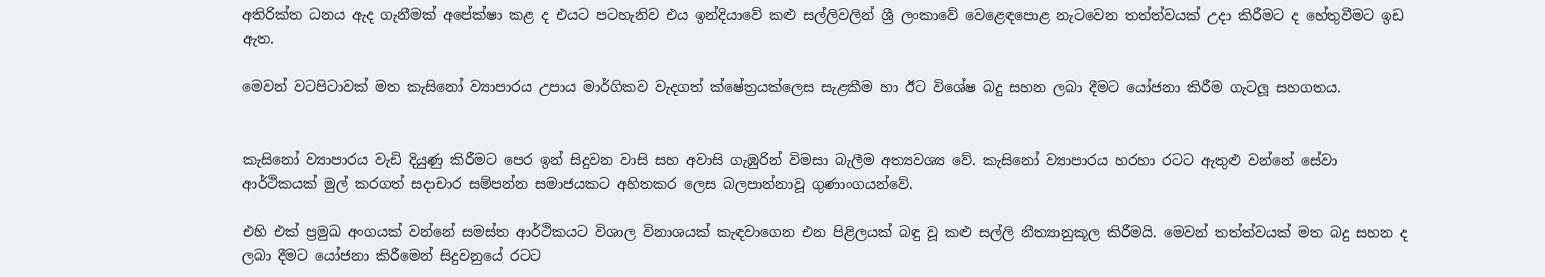අතිරික්ත ධනය ඇද ගැනීමක් අපේක්ෂා කළ ද එයට පටහැනිව එය ඉන්දියාවේ කළු සල්ලිවලින් ශ්‍රී ලංකාවේ වෙළෙඳපොළ නැටවෙන තත්ත්වයක් උදා කිරීමට ද හේතුවීමට ඉඩ ඇත.

මෙවන් වටපිටාවක් මත කැසිනෝ ව්‍යාපාරය උපාය මාර්ගිකව වැදගත් ක්ෂේත්‍රයක්ලෙස සැළකීම හා ඊට විශේෂ බදු සහන ලබා දීමට යෝජනා කිරීම ගැටලූ සහගතය.


කැසිනෝ ව්‍යාපාරය වැඩි දියුණු කිරීමට පෙර ඉන් සිදුවන වාසි සහ අවාසි ගැඹුරින් විමසා බැලීම අත්‍යවශ්‍ය වේ. කැසිනෝ ව්‍යාපාරය හරහා රටට ඇතුළු වන්නේ සේවා ආර්ථිකයක් මුල් කරගත් සදාචාර සම්පන්න සමාජයකට අහිතකර ලෙස බලපාන්නාවූ ගුණාංගයන්වේ.

එහි එක් ප්‍රමුඛ අංගයක් වන්නේ සමස්ත ආර්ථිකයට විශාල විනාශයක් කැඳවාගෙන එන පිළිලයක් බඳු වූ කළු සල්ලි නීත්‍යානුකූල කිරීමයි. මෙවන් තත්ත්වයක් මත බදු සහන ද ලබා දීමට යෝජනා කිරීමෙන් සිදුවනුයේ රටට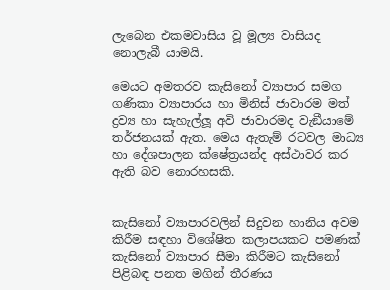ලැබෙන එකමවාසිය වූ මූල්‍ය වාසියද නොලැබී යාමයි.

මෙයට අමතරව කැසිනෝ ව්‍යාපාර සමග ගණිකා ව්‍යාපාරය හා මිනිස් ජාවාරම මත් ද්‍රව්‍ය හා සැහැල්ලූ අවි ජාවාරමද වැඞීයාමේ තර්ජනයක් ඇත. මෙය ඇතැම් රටවල මාධ්‍ය හා දේශපාලන ක්ෂේත්‍රයන්ද අස්ථාවර කර ඇති බව නොරහසකි.


කැසිනෝ ව්‍යාපාරවලින් සිදුවන හානිය අවම කිරීම සඳහා විශේෂිත කලාපයකට පමණක් කැසිනෝ ව්‍යාපාර සීමා කිරීමට කැසිනෝ පිළිබඳ පනත මගින් තීරණය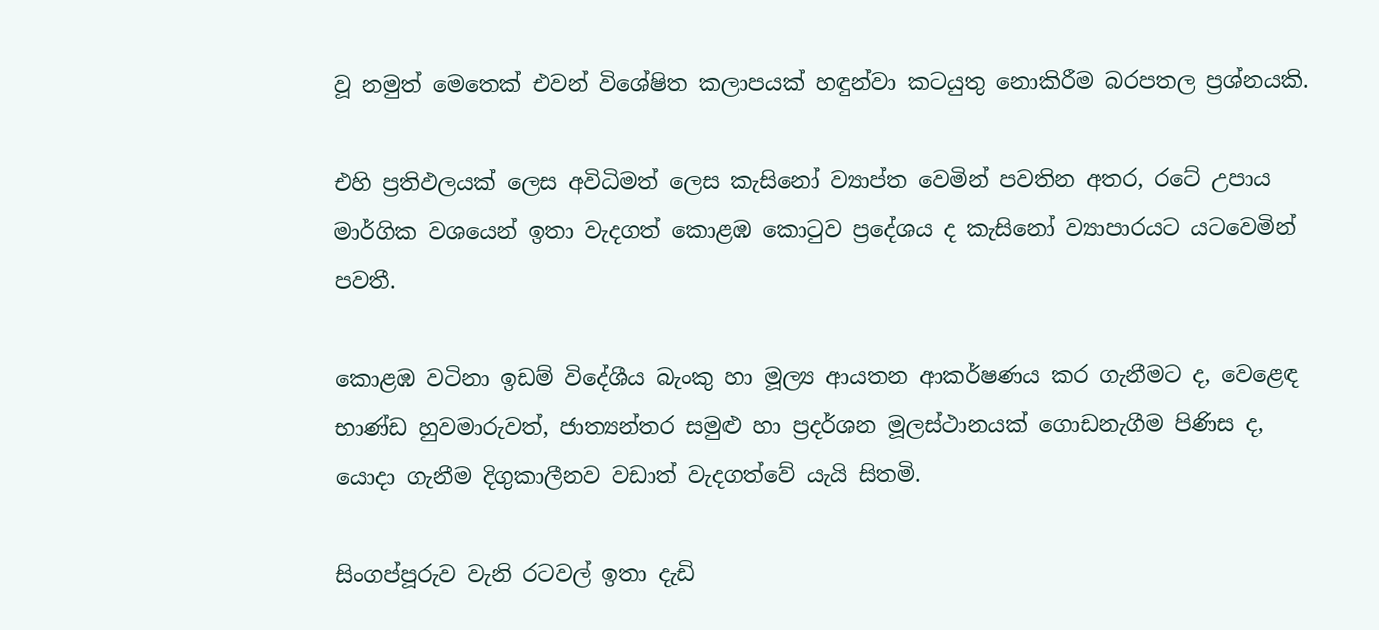වූ නමුත් මෙතෙක් එවන් විශේෂිත කලාපයක් හඳුන්වා කටයුතු නොකිරීම බරපතල ප්‍රශ්නයකි.

එහි ප්‍රතිඵලයක් ලෙස අවිධිමත් ලෙස කැසිනෝ ව්‍යාප්ත වෙමින් පවතින අතර, රටේ උපාය මාර්ගික වශයෙන් ඉතා වැදගත් කොළඹ කොටුව ප්‍රදේශය ද කැසිනෝ ව්‍යාපාරයට යටවෙමින් පවතී.

කොළඹ වටිනා ඉඩම් විදේශීය බැංකු හා මූල්‍ය ආයතන ආකර්ෂණය කර ගැනීමට ද, වෙළෙඳ භාණ්ඩ හුවමාරුවත්, ජාත්‍යන්තර සමුළු හා ප්‍රදර්ශන මූලස්ථානයක් ගොඩනැගීම පිණිස ද, යොදා ගැනීම දිගුකාලීනව වඩාත් වැදගත්වේ යැයි සිතමි.

සිංගප්පූරුව වැනි රටවල් ඉතා දැඩි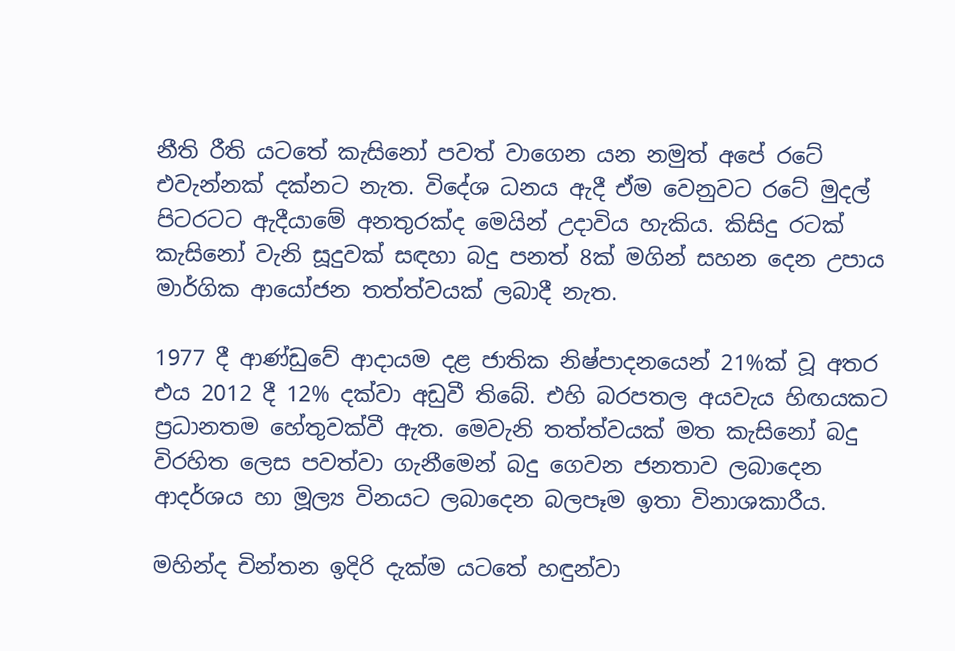නීති රීති යටතේ කැසිනෝ පවත් වාගෙන යන නමුත් අපේ රටේ එවැන්නක් දක්නට නැත. විදේශ ධනය ඇදී ඒම වෙනුවට රටේ මුදල් පිටරටට ඇදීයාමේ අනතුරක්ද මෙයින් උදාවිය හැකිය. කිසිදු රටක් කැසිනෝ වැනි සූදුවක් සඳහා බදු පනත් 8ක් මගින් සහන දෙන උපාය මාර්ගික ආයෝජන තත්ත්වයක් ලබාදී නැත.

1977 දී ආණ්ඩුවේ ආදායම දළ ජාතික නිෂ්පාදනයෙන් 21%ක් වූ අතර එය 2012 දී 12% දක්වා අඩුවී තිබේ. එහි බරපතල අයවැය හිඟයකට ප්‍රධානතම හේතුවක්වී ඇත. මෙවැනි තත්ත්වයක් මත කැසිනෝ බදු විරහිත ලෙස පවත්වා ගැනීමෙන් බදු ගෙවන ජනතාව ලබාදෙන ආදර්ශය හා මූල්‍ය විනයට ලබාදෙන බලපෑම ඉතා විනාශකාරීය.

මහින්ද චින්තන ඉදිරි දැක්ම යටතේ හඳුන්වා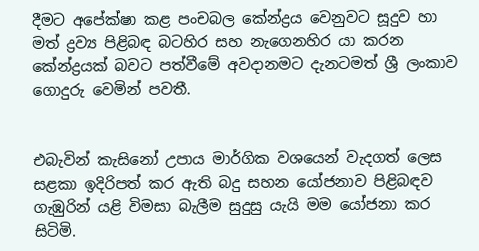දීමට අපේක්ෂා කළ පංචබල කේන්ද්‍රය වෙනුවට සූදුව හා මත් ද්‍රව්‍ය පිළිබඳ බටහිර සහ නැගෙනහිර යා කරන කේන්ද්‍රයක් බවට පත්වීමේ අවදානමට දැනටමත් ශ්‍රී ලංකාව ගොදුරු වෙමින් පවතී.


එබැවින් කැසිනෝ උපාය මාර්ගික වශයෙන් වැදගත් ලෙස සළකා ඉදිරිපත් කර ඇති බදු සහන යෝජනාව පිළිබඳව ගැඹුරින් යළි විමසා බැලීම සුදුසු යැයි මම යෝජනා කර සිටිමි.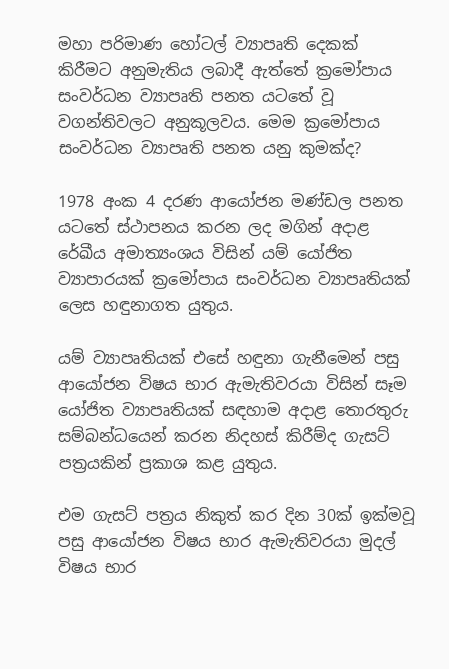මහා පරිමාණ හෝටල් ව්‍යාපෘති දෙකක් කිරීමට අනුමැතිය ලබාදී ඇත්තේ ක්‍රමෝපාය සංවර්ධන ව්‍යාපෘති පනත යටතේ වූ වගන්තිවලට අනුකූලවය. මෙම ක්‍රමෝපාය සංවර්ධන ව්‍යාපෘති පනත යනු කුමක්ද?

1978 අංක 4 දරණ ආයෝජන මණ්ඩල පනත යටතේ ස්ථාපනය කරන ලද මගින් අදාළ රේඛීය අමාත්‍යංශය විසින් යම් යෝජිත ව්‍යාපාරයක් ක්‍රමෝපාය සංවර්ධන ව්‍යාපෘතියක් ලෙස හඳුනාගත යුතුය.

යම් ව්‍යාපෘතියක් එසේ හඳුනා ගැනීමෙන් පසු ආයෝජන විෂය භාර ඇමැතිවරයා විසින් සෑම යෝජිත ව්‍යාපෘතියක් සඳහාම අදාළ තොරතුරු සම්බන්ධයෙන් කරන නිදහස් කිරීම්ද ගැසට් පත්‍රයකින් ප්‍රකාශ කළ යුතුය.

එම ගැසට් පත්‍රය නිකුත් කර දින 30ක් ඉක්මවූ පසු ආයෝජන විෂය භාර ඇමැතිවරයා මුදල් විෂය භාර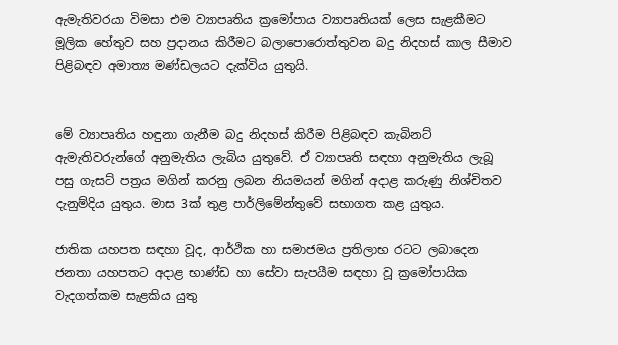ඇමැතිවරයා විමසා එම ව්‍යාපෘතිය ක්‍රමෝපාය ව්‍යාපෘතියක් ලෙස සැළකීමට මූලික හේතුව සහ ප්‍රදානය කිරීමට බලාපොරොත්තුවන බදු නිදහස් කාල සීමාව පිළිබඳව අමාත්‍ය මණ්ඩලයට දැක්විය යුතුයි.


මේ ව්‍යාපෘතිය හඳුනා ගැනීම බදු නිදහස් කිරීම පිළිබඳව කැබිනට් ඇමැතිවරුන්ගේ අනුමැතිය ලැබිය යුතුවේ. ඒ ව්‍යාපෘති සඳහා අනුමැතිය ලැබූ පසු ගැසට් පත්‍රය මගින් කරනු ලබන නියමයන් මගින් අදාළ කරුණු නිශ්චිතව දැනුම්දිය යුතුය. මාස 3ක් තුළ පාර්ලිමේන්තුවේ සභාගත කළ යුතුය.

ජාතික යහපත සඳහා වූද, ආර්ථික හා සමාජමය ප්‍රතිලාභ රටට ලබාදෙන ජනතා යහපතට අදාළ භාණ්ඩ හා සේවා සැපයීම සඳහා වූ ක්‍රමෝපායික වැදගත්කම සැළකිය යුතු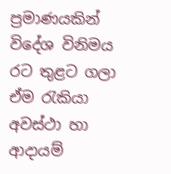ප්‍රමාණයකින් විදේශ විනිමය රට තුළට ගලා ඒම රැකියා අවස්ථා හා ආදායම්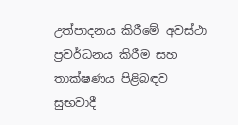උත්පාදනය කිරීමේ අවස්ථා ප්‍රවර්ධනය කිරීම සහ තාක්ෂණය පිළිබඳව සුභවාදී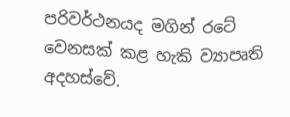පරිවර්ථනයද මගින් රටේ වෙනසක් කළ හැකි ව්‍යාපෘති අදහස්වේ.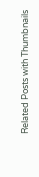Related Posts with Thumbnails